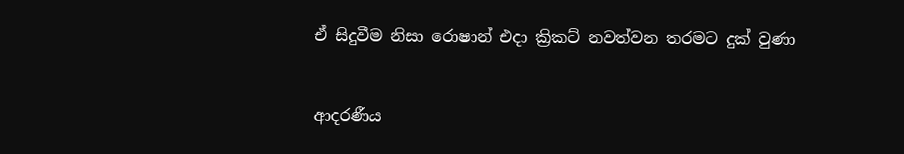ඒ සිදුවීම නිසා රොෂාන් එදා ක්‍රිකට් නවත්වන තරමට දුක් වුණා


ආදරණීය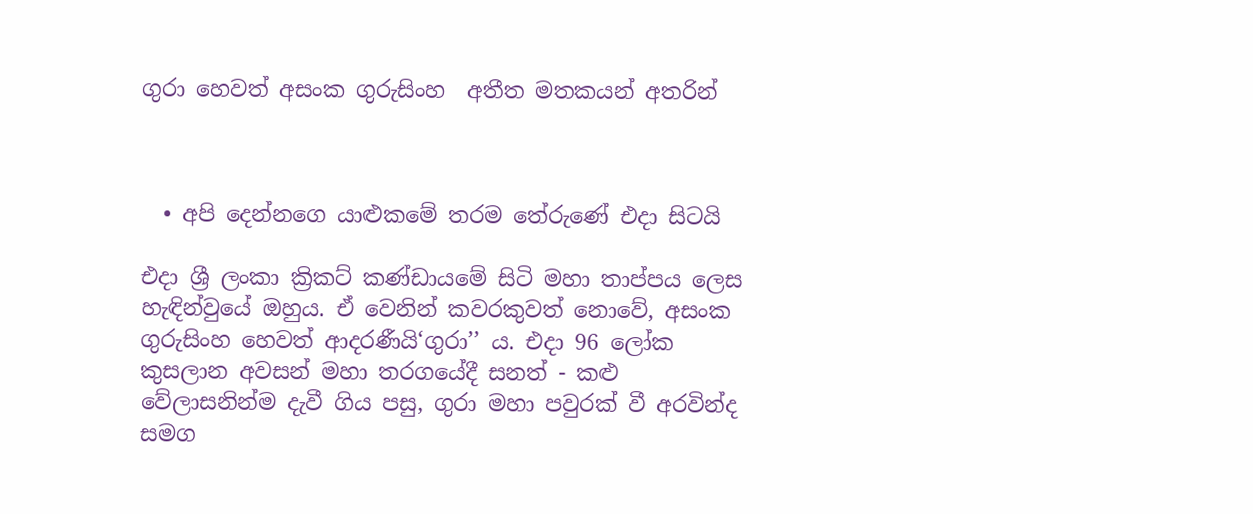ගුරා හෙවත් අසංක ගුරුසිංහ  අතීත මතකයන් අතරින්



  • අපි දෙන්නගෙ යාළුකමේ තරම තේරුණේ එදා සිටයි

එදා ශ්‍රී ලංකා ක්‍රිකට් කණ්ඩායමේ සිටි මහා තාප්පය ලෙස හැඳින්වුයේ ඔහුය. ඒ වෙනින් කවරකුවත් නොවේ, අසංක ගුරුසිංහ හෙවත් ආදරණීයි‘ගුරා’’ ය. එදා 96 ලෝක කුසලාන අවසන් මහා තරගයේදී සනත් - කළු වේලාසනින්ම දැවී ගිය පසු, ගුරා මහා පවුරක් වී අරවින්ද සමග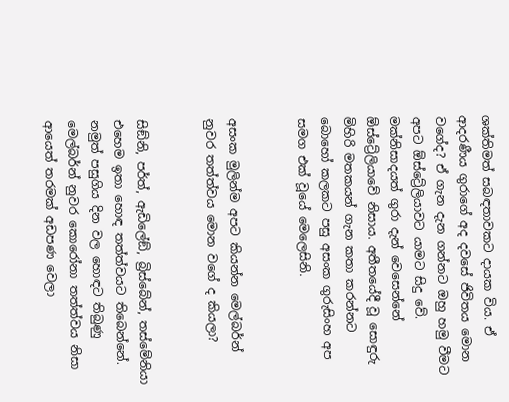ශක්තිමත් සබඳතාවකට දායක විය. ඒ ආදරණීය ගුරාගේ අද දවසේ ජිවිතය මොන වගේද? ඒ ගැන දැන ගන්නට ඔහු හමු වීමට අපට ඕස්ට්‍රේලියාවට යාමට සිදු වේ. මක්නිසාදයත් ගුරා දැන් වෙසෙන්නේ ඕස්ට්‍රේලියාවේ නිසාය. අතීතයේදී වූ සොඳුරු මිහිරි මතකයන් ගැන කතා කරන්නට බොහෝ කලකට පසු අසංක ගුරුසිංහ අප සමග එක් වූයේ මෙලෙසිනි.


අසංක මුලින්ම අපට කියන්න මෙල්බර්න් නුවර තත්ත්වය මොන වගේ ද කියලා?


සිඞ්නි, පර්ත්, ඇඩිලේඞ්, බ්‍රිස්බේන්, තස්මේනියා එහෙම ඉතා හොඳ තත්ත්වයට තිබෙන්නේ. නමුත් පසුගිය දින වල හොඳට තිබුණු මෙල්බර්න් නුවර කොරෝනා තත්ත්වය නිසා ආයෙත් තරමක් අඩපණ වෙලා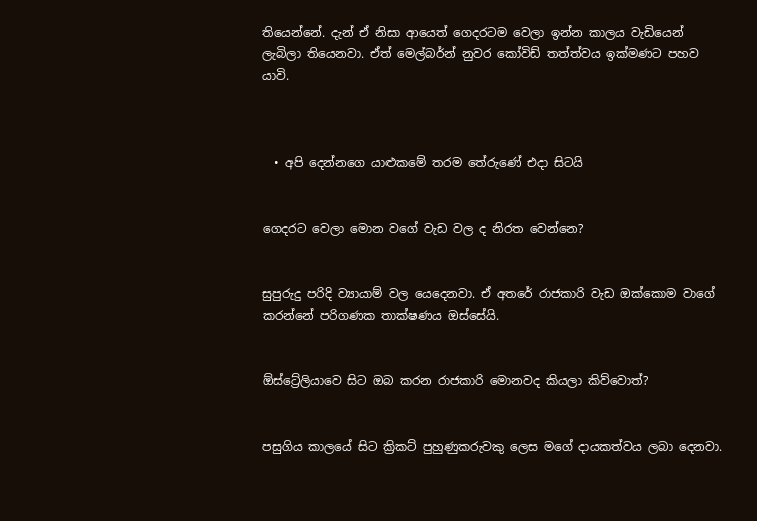තියෙන්නේ. දැන් ඒ නිසා ආයෙත් ගෙදරටම වෙලා ඉන්න කාලය වැඩියෙන් ලැබිලා තියෙනවා. ඒත් මෙල්බර්න් නුවර කෝවිඩ් තත්ත්වය ඉක්මණට පහව යාවි.



  • අපි දෙන්නගෙ යාළුකමේ තරම තේරුණේ එදා සිටයි


ගෙදරට වෙලා මොන වගේ වැඩ වල ද නිරත වෙන්නෙ?


සුපුරුදු පරිදි ව්‍යායාම් වල යෙදෙනවා. ඒ අතරේ රාජකාරි වැඩ ඔක්කොම වාගේ කරන්නේ පරිගණක තාක්ෂණය ඔස්සේයි.


ඕස්ට්‍රේලියාවෙ සිට ඔබ කරන රාජකාරි මොනවද කියලා කිව්වොත්?


පසුගිය කාලයේ සිට ක්‍රිකට් පුහුණුකරුවකු ලෙස මගේ දායකත්වය ලබා දෙනවා.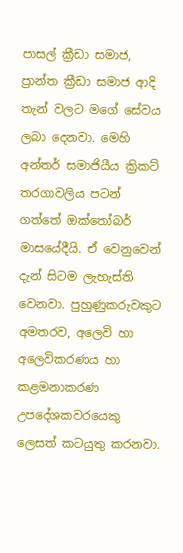පාසල් ක්‍රීඩා සමාජ, ප්‍රාන්ත ක්‍රීඩා සමාජ ආදි තැන් වලට මගේ සේවය ලබා දෙනවා. මෙහි අන්තර් සමාජියීය ක්‍රිකට් තරගාවලිය පටන් ගත්තේ ඔක්තෝබර් මාසයේදීයි. ඒ වෙනුවෙන් දැන් සිටම ලැහැස්ති වෙනවා. පුහුණුකරුවකුට අමතරව, අලෙවි හා අලෙවිකරණය හා කළමනාකරණ උපදේශකවරයෙකු ලෙසත් කටයුතු කරනවා.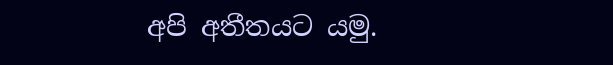අපි අතීතයට යමු.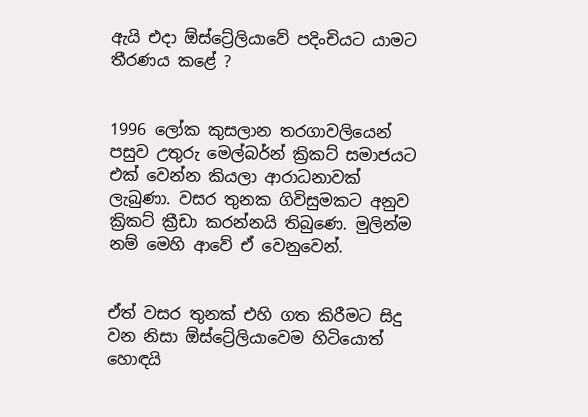ඇයි එදා ඕස්ට්‍රේලියාවේ පදිංචියට යාමට තීරණය කළේ ?


1996 ලෝක කුසලාන තරගාවලියෙන් පසුව උතුරු මෙල්බර්න් ක්‍රිකට් සමාජයට එක් වෙන්න කියලා ආරාධනාවක් ලැබුණා. වසර තුනක ගිවිසුමකට අනුව ක්‍රිකට් ක්‍රීඩා කරන්නයි තිබුණෙ. මුලින්ම නම් මෙහි ආවේ ඒ වෙනුවෙන්.


ඒත් වසර තුනක් එහි ගත කිරීමට සිදු වන නිසා ඕස්ට්‍රේලියාවෙම හිටියොත් හොඳයි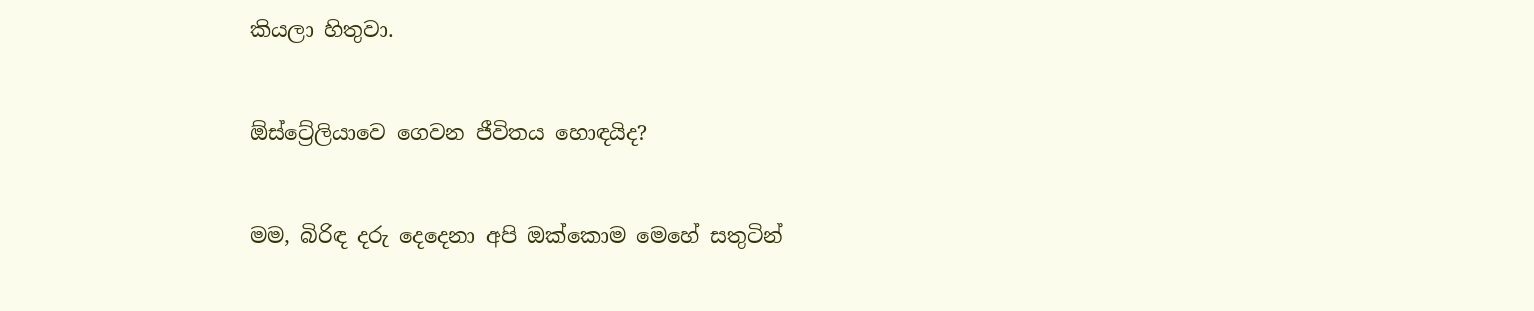කියලා හිතුවා.


ඕස්ට්‍රේලියාවෙ ගෙවන ජීවිතය හොඳයිද?


මම, බිරිඳ දරු දෙදෙනා අපි ඔක්කොම මෙහේ සතුටින්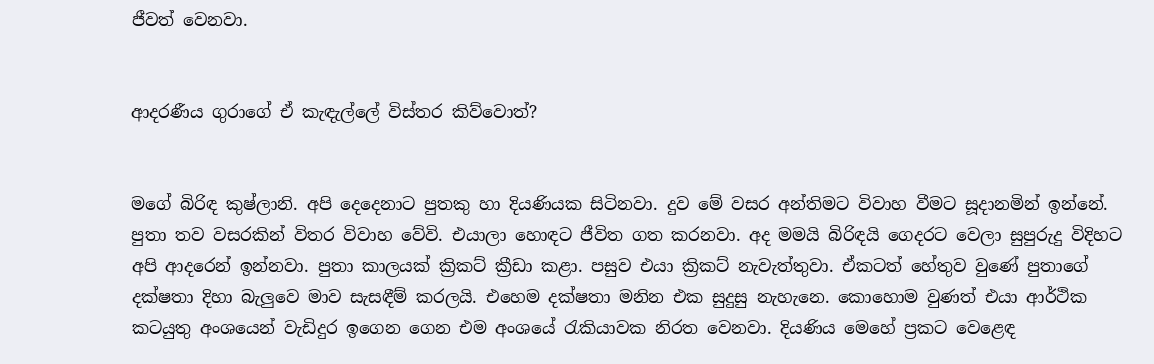ජීවත් වෙනවා.


ආදරණීය ගුරාගේ ඒ කැඳැල්ලේ විස්තර කිව්වොත්?


මගේ බිරිඳ කුෂ්ලානි. අපි දෙදෙනාට පුතකු හා දියණියක සිටිනවා. දුව මේ වසර අන්තිමට විවාහ වීමට සූදානමින් ඉන්නේ. පුතා තව වසරකින් විතර විවාහ වේවි. එයාලා හොඳට ජීවිත ගත කරනවා. අද මමයි බිරිඳයි ගෙදරට වෙලා සුපුරුදු විදිහට අපි ආදරෙන් ඉන්නවා. පුතා කාලයක් ක්‍රිකට් ක්‍රීඩා කළා. පසුව එයා ක්‍රිකට් නැවැත්තුවා. ඒකටත් හේතුව වුණේ පුතාගේ දක්ෂතා දිහා බැලු‍වෙ මාව සැසඳීම් කරලයි. එහෙම දක්ෂතා මනින එක සුදුසු නැහැනෙ. කොහොම වුණත් එයා ආර්ථික කටයුතු අංශයෙන් වැඩිදුර ඉගෙන ගෙන එම අංශයේ රැකියාවක නිරත වෙනවා. දියණිය මෙහේ ප්‍රකට වෙළෙඳ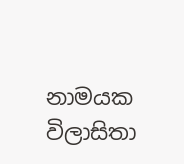නාමයක විලාසිතා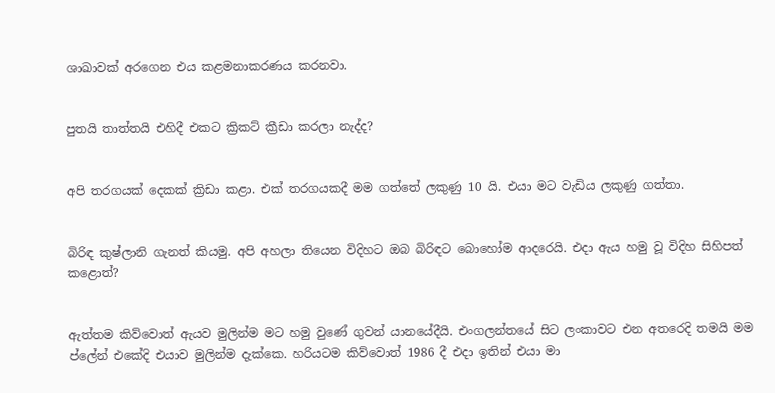ශාඛාවක් අරගෙන එය කළමනාකරණය කරනවා.


පුතයි තාත්තයි එහිදී එකට ක්‍රිකට් ක්‍රීඩා කරලා නැද්ද?


අපි තරගයක් දෙකක් ක්‍රිඩා කළා. එක් තරගයකදී මම ගත්තේ ලකුණු 10 යි. එයා මට වැඩිය ලකුණු ගත්තා.


බිරිඳ කුෂ්ලානි ගැනත් කියමු. අපි අහලා තියෙන විදිහට ඔබ බිරිඳට බොහෝම ආදරෙයි. එදා ඇය හමු වූ විදිහ සිහිපත් කළොත්?


ඇත්තම කිව්වොත් ඇයව මුලින්ම මට හමු වුණේ ගුවන් යානයේදීයි. එංගලන්තයේ සිට ලංකාවට එන අතරෙදි තමයි මම ප්ලේන් එකේදි එයාව මුලින්ම දැක්කෙ. හරියටම කිව්වොත් 1986 දී එදා ඉතින් එයා මා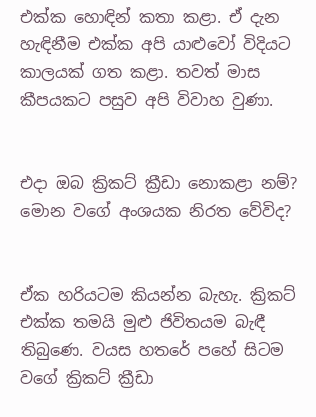එක්ක හොඳින් කතා කළා. ඒ දැන හැඳිනීම එක්ක අපි යාළුවෝ විදියට කාලයක් ගත කළා. තවත් මාස කීපයකට පසුව අපි විවාහ වුණා.


එදා ඔබ ක්‍රිකට් ක්‍රීඩා නොකළා නම්? මොන වගේ අංශයක නිරත වේවිද?


ඒක හරියටම කියන්න බැහැ. ක්‍රිකට් එක්ක තමයි මුළු ජිවිතයම බැඳී තිබුණෙ. වයස හතරේ පහේ සිටම වගේ ක්‍රිකට් ක්‍රීඩා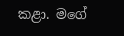කළා. මගේ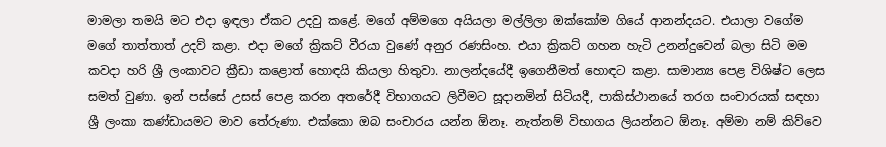මාමලා තමයි මට එදා ඉඳලා ඒකට උදවු කළේ. මගේ අම්මගෙ අයියලා මල්ලිලා ඔක්කෝම ගියේ ආනන්දයට. එයාලා වගේම මගේ තාත්තාත් උදව් කළා. එදා මගේ ක්‍රිකට් වීරයා වුණේ අනුර රණසිංහ. එයා ක්‍රිකට් ගහන හැටි උනන්දුවෙන් බලා සිටි මම කවදා හරි ශ්‍රී ලංකාවට ක්‍රීඩා කළොත් හොඳයි කියලා හිතුවා. නාලන්දයේදී ඉගෙනීමත් හොඳට කළා. සාමාන්‍ය පෙළ විශිෂ්ට ලෙස සමත් වුණා. ඉන් පස්සේ උසස් පෙළ කරන අතරේදී විභාගයට ලිවීමට සූදානමින් සිටියදී, පාකිස්ථානයේ තරග සංචාරයක් සඳහා ශ්‍රී ලංකා කණ්ඩායමට මාව තේරුණා. එක්කො ඔබ සංචාරය යන්න ඕනෑ. නැත්නම් විභාගය ලියන්නට ඕනෑ. අම්මා නම් කිව්වෙ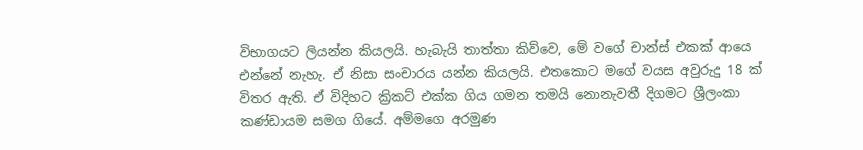විභාගයට ලියන්න කියලයි. හැබැයි තාත්තා කිව්වෙ, මේ වගේ චාන්ස් එකක් ආයෙ එන්නේ නැහැ. ඒ නිසා සංචාරය යන්න කියලයි. එතකොට මගේ වයස අවුරුදු 18 ක් විතර ඇති. ඒ විදිහට ක්‍රිකට් එක්ක ගිය ගමන තමයි නොනැවතී දිගමට ශ්‍රීලංකා කණ්ඩායම සමග ගියේ. අම්මගෙ අරමුණ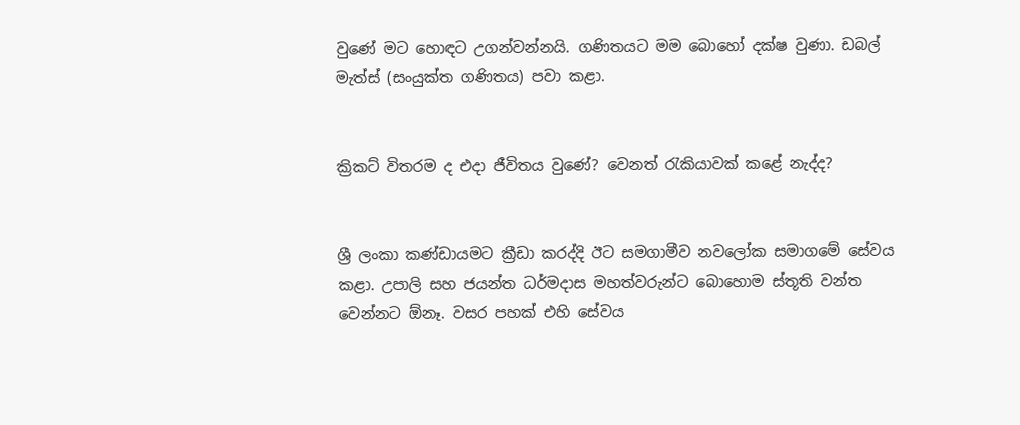වුණේ මට හොඳට උගන්වන්නයි. ගණිතයට මම බොහෝ දක්ෂ වුණා. ඩබල් මැත්ස් (සංයුක්ත ගණිතය) පවා කළා.


ක්‍රිකට් විතරම ද එදා ජීවිතය වුණේ? වෙනත් රැකියාවක් කළේ නැද්ද?


ශ්‍රී ලංකා කණ්ඩායමට ක්‍රීඩා කරද්දි ඊට සමගාමීව නවලෝක සමාගමේ සේවය කළා. උපාලි සහ ජයන්ත ධර්මදාස මහත්වරුන්ට බොහොම ස්තූති වන්ත වෙන්නට ඕනෑ. වසර පහක් එහි සේවය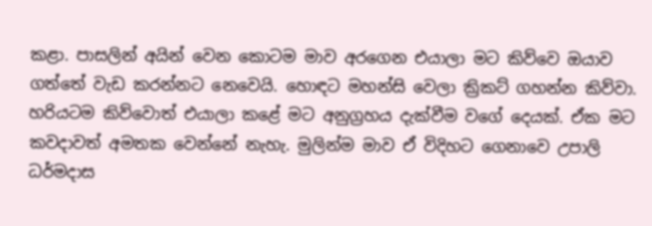කළා. පාසලින් අයින් වෙන කොටම මාව අරගෙන එයාලා මට කිව්වෙ ඔයාව ගත්තේ වැඩ කරන්නට නෙවෙයි. හොඳට මහන්සි වෙලා ක්‍රිකට් ගහන්න කිව්වා. හරියටම කිව්වොත් එයාලා කළේ මට අනුග්‍රහය දැක්වීම වගේ දෙයක්. ඒක මට කවදාවත් අමතක වෙන්නේ නැහැ. මුලින්ම මාව ඒ විදිහට ගෙනාවෙ උපාලි ධර්මදාස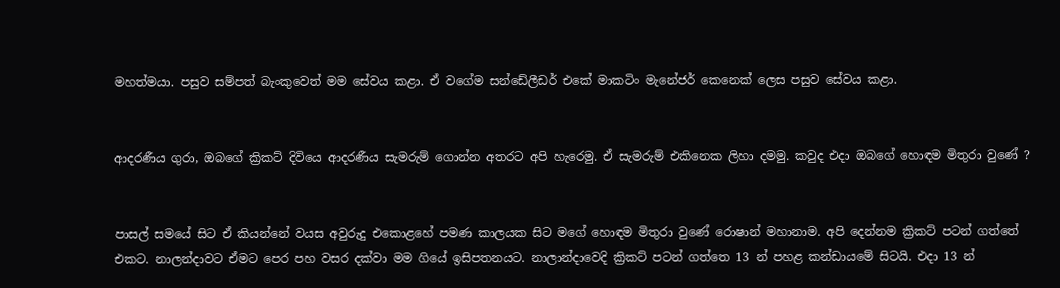මහත්මයා. පසුව සම්පත් බැංකුවෙත් මම සේවය කළා. ඒ වගේම සන්ඩේලීඩර් එකේ මාකටිං මැනේජර් කෙනෙක් ලෙස පසුව සේවය කළා.


ආදරණීය ගුරා, ඔබගේ ක්‍රිකට් දිවියෙ ආදරණීය සැමරුම් ගොන්න අතරට අපි හැරෙමු. ඒ සැමරුම් එකිනෙක ලිහා දමමු. කවුද එදා ඔබගේ හොඳම මිතුරා වුණේ ?


පාසල් සමයේ සිට ඒ කියන්නේ වයස අවුරුදු එකොළහේ පමණ කාලයක සිට මගේ හොඳම මිතුරා වුණේ රොෂාන් මහානාම. අපි දෙන්නම ක්‍රිකට් පටන් ගත්තේ එකට. නාලන්දාවට ඒමට පෙර පහ වසර දක්වා මම ගියේ ඉසිපතනයට. නාලාන්දාවෙදි ක්‍රිකට් පටන් ගත්තෙ 13 න් පහළ කන්ඩායමේ සිටයි. එදා 13 න්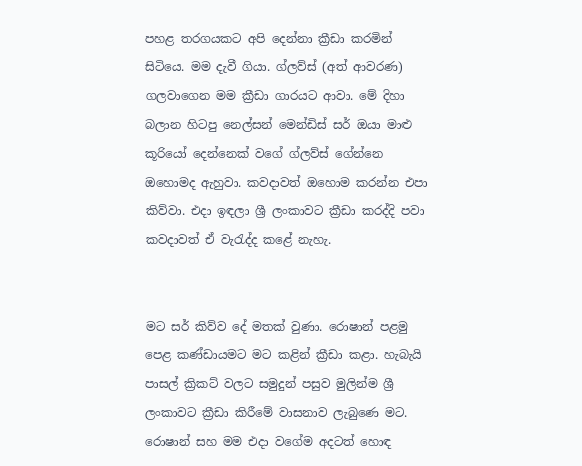පහළ තරගයකට අපි දෙන්නා ක්‍රීඩා කරමින් සිටියෙ. මම දැවී ගියා. ග්ලව්ස් (අත් ආවරණ) ගලවාගෙන මම ක්‍රීඩා ගාරයට ආවා. මේ දිහා බලාන හිටපු නෙල්සන් මෙන්ඩිස් සර් ඔයා මාළු කූරියෝ දෙන්නෙක් වගේ ග්ලව්ස් ගේන්නෙ ඔහොමද ඇහුවා. කවදාවත් ඔහොම කරන්න එපා කිව්වා. එදා ඉඳලා ශ්‍රී ලංකාවට ක්‍රීඩා කරද්දි පවා කවදාවත් ඒ වැරැද්ද කළේ නැහැ.


මට සර් කිව්ව දේ මතක් වුණා. රොෂාන් පළමු පෙළ කණ්ඩායමට මට කළින් ක්‍රීඩා කළා. හැබැයි පාසල් ක්‍රිකට් වලට සමුදුන් පසුව මුලින්ම ශ්‍රී ලංකාවට ක්‍රීඩා කිරීමේ වාසනාව ලැබුණෙ මට. රොෂාන් සහ මම එදා වගේම අදටත් හොඳ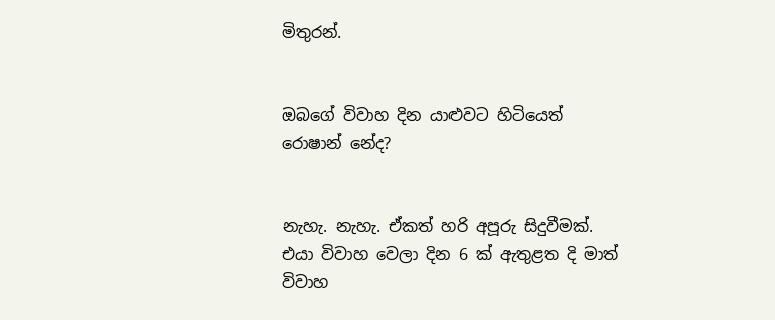මිතුරන්.


ඔබගේ විවාහ දින යාළුවට හිටියෙත් රොෂාන් නේද?


නැහැ. නැහැ. ඒකත් හරි අපූරු සිදුවීමක්. එයා විවාහ වෙලා දින 6 ක් ඇතුළත දි මාත් විවාහ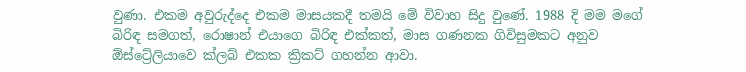වුණා. එකම අවුරුද්දෙ එකම මාසයකදී තමයි මේ විවාහ සිදු වුණේ. 1988 දි මම මගේ බිරිඳ සමගත්, රොෂාන් එයාගෙ බිරිඳ එක්කත්, මාස ගණනක ගිවිසුමකට අනුව ඕස්ට්‍රේලියාවෙ ක්ලබ් එකක ක්‍රිකට් ගහන්න ආවා.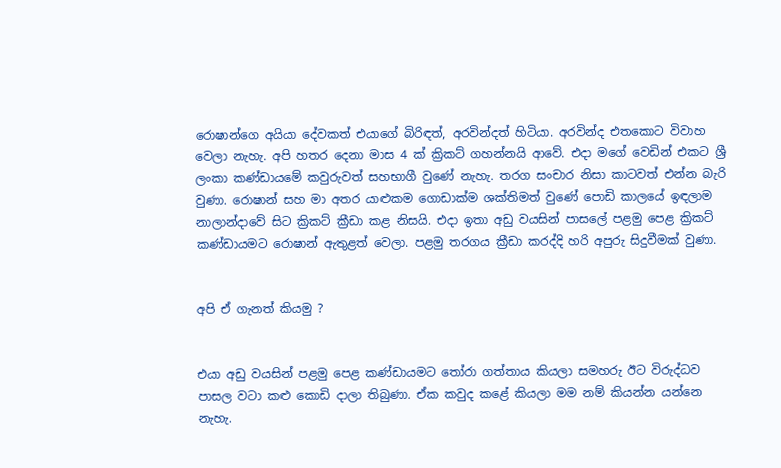රොෂාන්ගෙ අයියා දේවකත් එයාගේ බිරිඳත්, අරවින්දත් හිටියා. අරවින්ද එතකොට විවාහ වෙලා නැහැ. අපි හතර දෙනා මාස 4 ක් ක්‍රිකට් ගහන්නයි ආවේ. එදා මගේ වෙඩින් එකට ශ්‍රී ලංකා කණ්ඩායමේ කවුරුවත් සහභාගී වුණේ නැහැ. තරග සංචාර නිසා කාටවත් එන්න බැරි වුණා. රොෂාන් සහ මා අතර යාළුකම ගොඩාක්ම ශක්තිමත් වුණේ පොඩි කාලයේ ඉඳලාම නාලාන්දාවේ සිට ක්‍රිකට් ක්‍රීඩා කළ නිසයි. එදා ඉතා අඩු වයසින් පාසලේ පළමු පෙළ ක්‍රිකට් කණ්ඩායමට රොෂාන් ඇතුළත් වෙලා. පළමු තරගය ක්‍රීඩා කරද්දි හරි අපුරු සිදුවීමක් වුණා.


අපි ඒ ගැනත් කියමු ?


එයා අඩු වයසින් පළමු පෙළ කණ්ඩායමට තෝරා ගත්තාය කියලා සමහරු ඊට විරුද්ධව පාසල වටා කළු කොඩි දාලා තිබුණා. ඒක කවුද කළේ කියලා මම නම් කියන්න යන්නෙ නැහැ.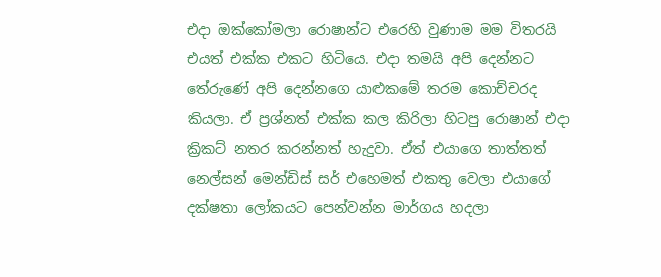එදා ඔක්කෝමලා රොෂාන්ට එරෙහි වුණාම මම විතරයි එයත් එක්ක එකට හිටියෙ. එදා තමයි අපි දෙන්නට තේරුණේ අපි දෙන්නගෙ යාළුකමේ තරම කොච්චරද කියලා. ඒ ප්‍රශ්නත් එක්ක කල කිරිලා හිටපු රොෂාන් එදා ක්‍රිකට් නතර කරන්නත් හැදුවා. ඒත් එයාගෙ තාත්තත් නෙල්සන් මෙන්ඩිස් සර් එහෙමත් එකතු වෙලා එයාගේ දක්ෂතා ලෝකයට පෙන්වන්න මාර්ගය හදලා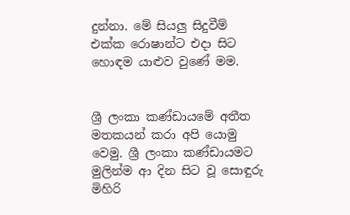දුන්නා. මේ සියලු‍ සිදුවීම් එක්ක රොෂාන්ට එදා සිට හොඳම යාළුව වුණේ මම.


ශ්‍රී ලංකා කණ්ඩායමේ අතීත මතකයන් කරා අපි යොමු වෙමු. ශ්‍රී ලංකා කණ්ඩායමට මුලින්ම ආ දින සිට වූ සොඳුරු මිහිරි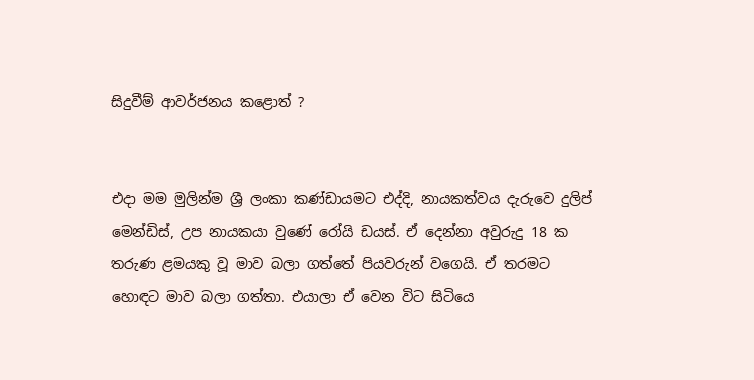සිදුවීම් ආවර්ජනය කළොත් ?


එදා මම මුලින්ම ශ්‍රී ලංකා කණ්ඩායමට එද්දි, නායකත්වය දැරුවෙ දුලිප් මෙන්ඩිස්, උප නායකයා වුණේ රෝයි ඩයස්. ඒ දෙන්නා අවුරුදු 18 ක තරුණ ළමයකු වූ මාව බලා ගත්තේ පියවරුන් වගෙයි. ඒ තරමට හොඳට මාව බලා ගත්තා. එයාලා ඒ වෙන විට සිටියෙ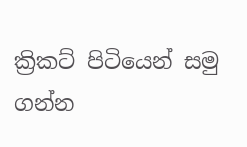ක්‍රිකට් පිටියෙන් සමු ගන්න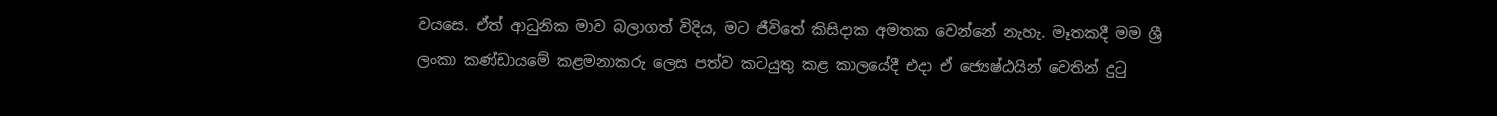වයසෙ. ඒත් ආධුනික මාව බලාගත් විදිය, මට ජීවිතේ කිසිදාක අමතක වෙන්නේ නැහැ. මෑතකදී මම ශ්‍රී ලංකා කණ්ඩායමේ කළමනාකරු ලෙස පත්ව කටයුතු කළ කාලයේදී එදා ඒ ජ්‍යෙෂ්‍ඨයින් වෙතින් දුටු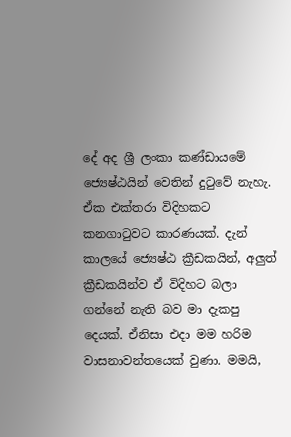දේ අද ශ්‍රී ලංකා කණ්ඩායමේ ජ්‍යෙෂ්‍ඨයින් වෙතින් දුටුවේ නැහැ. ඒක එක්තරා විදිහකට කනගාටුවට කාරණයක්. දැන් කාලයේ ජ්‍යෙෂ්‍ඨ ක්‍රීඩකයින්, අලු‍ත් ක්‍රීඩකයින්ව ඒ විදිහට බලා ගන්නේ නැති බව මා දැකපු දෙයක්. ඒනිසා එදා මම හරිම වාසනාවන්තයෙක් වුණා. මමයි,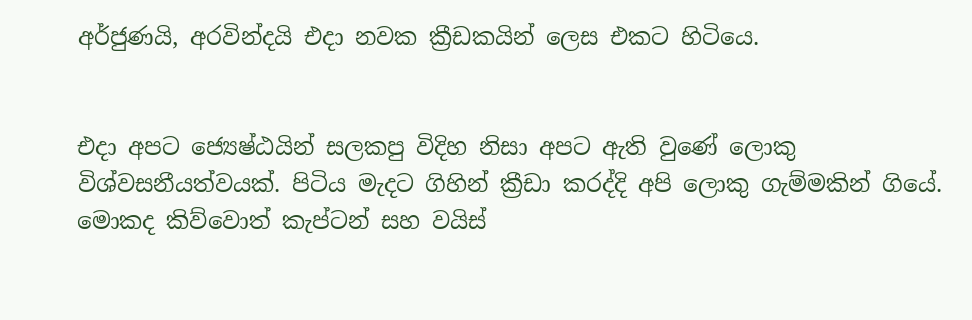අර්ජුණයි, අරවින්දයි එදා නවක ක්‍රීඩකයින් ලෙස එකට හිටියෙ.


එදා අපට ජ්‍යෙෂ්‍ඨයින් සලකපු විදිහ නිසා අපට ඇති වුණේ ලොකු විශ්වසනීයත්වයක්. පිටිය මැදට ගිහින් ක්‍රීඩා කරද්දි අපි ලොකු ගැම්මකින් ගියේ. මොකද කිව්වොත් කැප්ටන් සහ වයිස්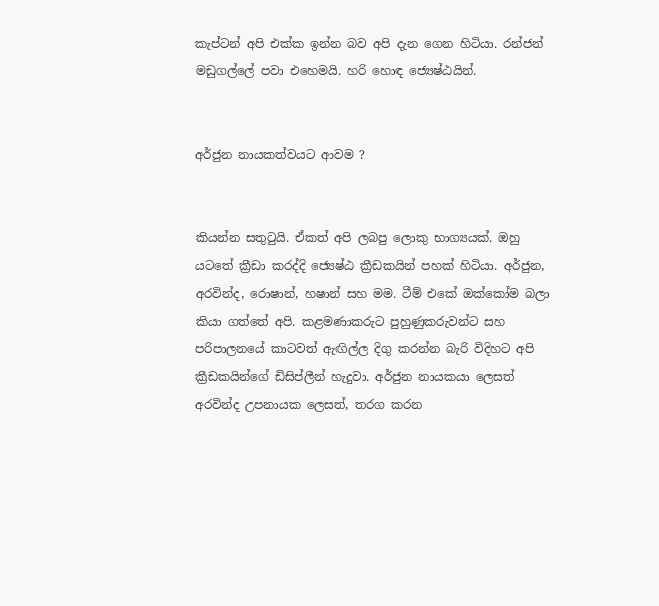කැප්ටන් අපි එක්ක ඉන්න බව අපි දැන ගෙන හිටියා. රන්ජන් මඩුගල්ලේ පවා එහෙමයි. හරි හොඳ ජ්‍යෙෂ්‍ඨයින්.


අර්ජුන නායකත්වයට ආවම ?


කියන්න සතුටුයි. ඒකත් අපි ලබපු ලොකු භාග්‍යයක්. ඔහු යටතේ ක්‍රීඩා කරද්දි ජ්‍යෙෂ්‍ඨ ක්‍රීඩකයින් පහක් හිටියා. අර්ජුන, අරවින්ද, රොෂාන්, හෂාන් සහ මම. ටීම් එකේ ඔක්කෝම බලා කියා ගත්තේ අපි. කළමණාකරුට පුහුණුකරුවන්ට සහ පරිපාලනයේ කාටවත් ඇඟිල්ල දිගු කරන්න බැරි විදිහට අපි ක්‍රීඩකයින්ගේ ඩිසිප්ලීන් හැදුවා. අර්ජුන නායකයා ලෙසත් අරවින්ද උපනායක ලෙසත්, තරග කරන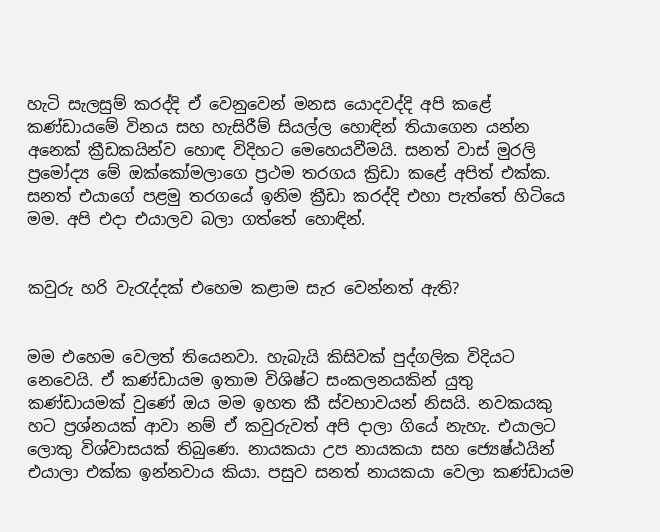හැටි සැලසුම් කරද්දි ඒ වෙනුවෙන් මනස යොදවද්දි අපි කළේ කණ්ඩායමේ විනය සහ හැසිරීම් සියල්ල හොඳින් තියාගෙන යන්න අනෙක් ක්‍රීඩකයින්ව හොඳ විදිහට මෙහෙයවීමයි. සනත් වාස් මුරලි ප්‍රමෝද්‍ය මේ ඔක්කෝමලාගෙ ප්‍රථම තරගය ක්‍රිඩා කළේ අපිත් එක්ක. සනත් එයාගේ පළමු තරගයේ ඉනිම ක්‍රීඩා කරද්දි එහා පැත්තේ හිටියෙ මම. අපි එදා එයාලව බලා ගත්තේ හොඳින්.


කවුරු හරි වැරැද්දක් එහෙම කළාම සැර වෙන්නත් ඇති?


මම එහෙම වෙලත් තියෙනවා. හැබැයි කිසිවක් පුද්ගලික විදියට නෙවෙයි. ඒ කණ්ඩායම ඉතාම විශිෂ්ට සංකලනයකින් යුතු කණ්ඩායමක් වුණේ ඔය මම ඉහත කී ස්වභාවයන් නිසයි. නවකයකු හට ප්‍රශ්නයක් ආවා නම් ඒ කවුරුවත් අපි දාලා ගියේ නැහැ. එයාලට ලොකු විශ්වාසයක් තිබුණෙ. නායකයා උප නායකයා සහ ජ්‍යෙෂ්ඨයින් එයාලා එක්ක ඉන්නවාය කියා. පසුව සනත් නායකයා වෙලා කණ්ඩායම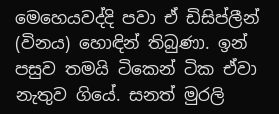මෙහෙයවද්දි පවා ඒ ඩිසිප්ලීන් (විනය) හොඳින් තිබුණා. ඉන් පසුව තමයි ටිකෙන් ටික ඒවා නැතුව ගියේ. සනත් මුරලි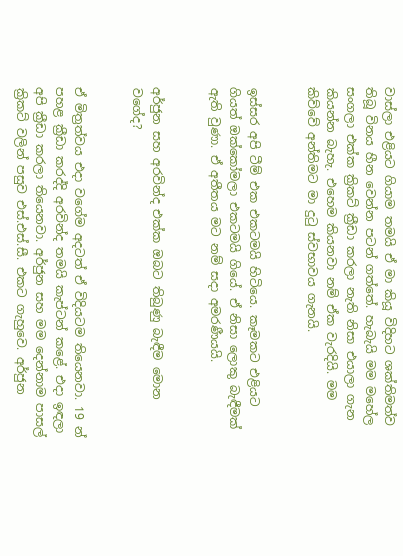වාස්ලා එළියට ගියාම තමයි ඒ මා කියූ විදිහට ශක්තිමත්ව තිබූ විනය හීන වෙන්න පටන් ගත්තේ. හැබැයි මම මහේල සංගලා එක්ක ක්‍රිකට් ක්‍රීඩා කරලා නැති නිසා එයාලා ගැන කියන්න බැහැ. එහෙම කියනවා නම් ඒක වැරදියි. මම කිව්වේ අන්තිමට මා දුටු ස්වභාවය ගැනයි.


ඉස්සර අපි ටීම් එක එකටමයි හිටියෙ. කෑමකට එළියට ගියත් ඔක්කෝමලා එකටමයි ගියේ. ඒ නිසා ලොකු බැඳීමක් ඇති වුණා. ඒ අතීතය මට නම් සදා අමරණීයයි.


අර්ජුන සහ අරවින්ද එක්ක ඔබට තිබුණු බැඳීම මොන වගේද?


ඒ මිත්‍රත්වය එදා වගේම අදටත් ඒ විදියටම තියෙනවා. 19 න් පහළ ක්‍රීඩා කරද්දි අරවින්ද තමයි කැප්ටන් කළේ. එදා ඉඳලා අපි ක්‍රීඩා කරලා තියෙනවා. අර්ජුන සහ මම දෙන්නාම පාසල් ක්‍රිකට් වලින් පසුව එස්.එස්.සී. එකට ගැහුවෙ. අර්ජුන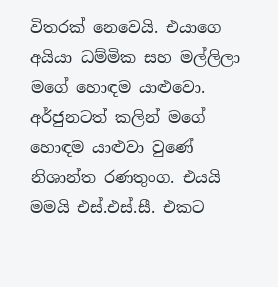විතරක් නෙවෙයි. එයාගෙ අයියා ධම්මික සහ මල්ලිලා මගේ හොඳම යාළුවො. අර්ජුනටත් කලින් මගේ හොඳම යාළුවා වුණේ නිශාන්ත රණතුංග. එයයි මමයි එස්.එස්.සී. එකට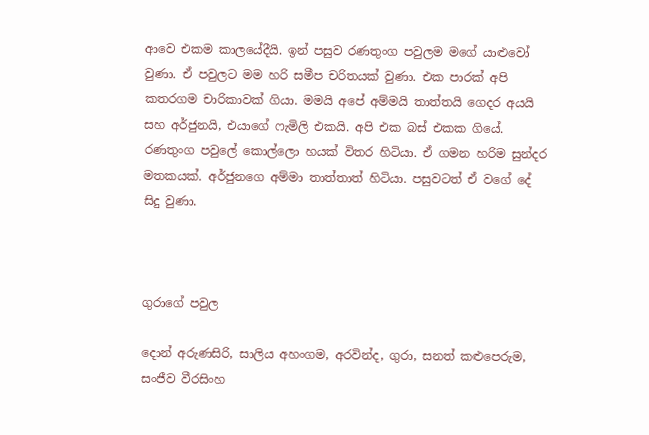ආවෙ එකම කාලයේදීයි. ඉන් පසුව රණතුංග පවුලම මගේ යාළුවෝ වුණා. ඒ පවුලට මම හරි සමීප චරිතයක් වුණා. එක පාරක් අපි කතරගම චාරිකාවක් ගියා. මමයි අපේ අම්මයි තාත්තයි ගෙදර අයයි සහ අර්ජුනයි, එයාගේ ෆැමිලි එකයි. අපි එක බස් එකක ගියේ. රණතුංග පවුලේ කොල්ලො හයක් විතර හිටියා. ඒ ගමන හරිම සුන්දර මතකයක්. අර්ජුනගෙ අම්මා තාත්තාත් හිටියා. පසුවටත් ඒ වගේ දේ සිදු වුණා.



ගුරාගේ පවුල

දොන් අරුණසිරි, සාලිය අහංගම, අරවින්ද, ගුරා, සනත් කළුපෙරුම, සංජීව වීරසිංහ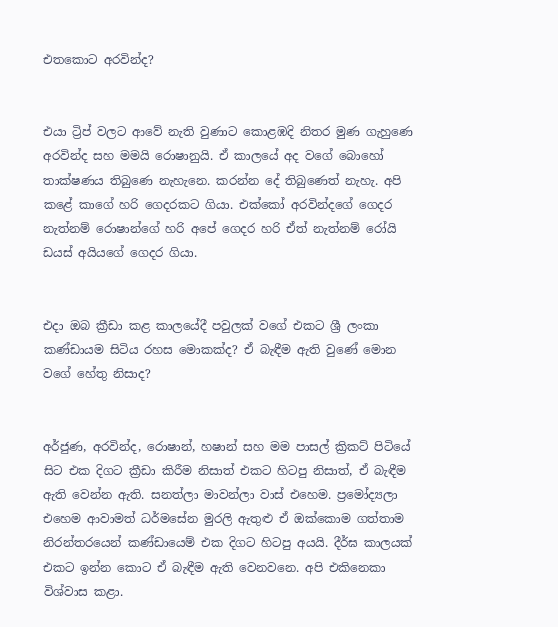එතකොට අරවින්ද?


එයා ට්‍රිප් වලට ආවේ නැති වුණාට කොළඹදි නිතර මුණ ගැහුණෙ අරවින්ද සහ මමයි රොෂානුයි. ඒ කාලයේ අද වගේ බොහෝ තාක්ෂණය තිබුණෙ නැහැනෙ. කරන්න දේ තිබුණෙත් නැහැ. අපි කළේ කාගේ හරි ගෙදරකට ගියා. එක්කෝ අරවින්දගේ ගෙදර නැත්නම් රොෂාන්ගේ හරි අපේ ගෙදර හරි ඒත් නැත්නම් රෝයි ඩයස් අයියගේ ගෙදර ගියා.


එදා ඔබ ක්‍රීඩා කළ කාලයේදී පවුලක් වගේ එකට ශ්‍රී ලංකා කණ්ඩායම සිටිය රහස මොකක්ද? ඒ බැඳීම ඇති වුණේ මොන වගේ හේතු නිසාද?


අර්ජුණ, අරවින්ද, රොෂාන්, හෂාන් සහ මම පාසල් ක්‍රිකට් පිටියේ සිට එක දිගට ක්‍රීඩා කිරීම නිසාත් එකට හිටපු නිසාත්, ඒ බැඳීම ඇති වෙන්න ඇති. සනත්ලා මාවන්ලා වාස් එහෙම. ප්‍රමෝද්‍යලා එහෙම ආවාමත් ධර්මසේන මුරලි ඇතුළු ඒ ඔක්කොම ගත්තාම නිරන්තරයෙන් කණ්ඩායෙම් එක දිගට හිටපු අයයි. දීර්ඝ කාලයක් එකට ඉන්න කොට ඒ බැඳීම ඇති වෙනවනෙ. අපි එකිනෙකා විශ්වාස කළා.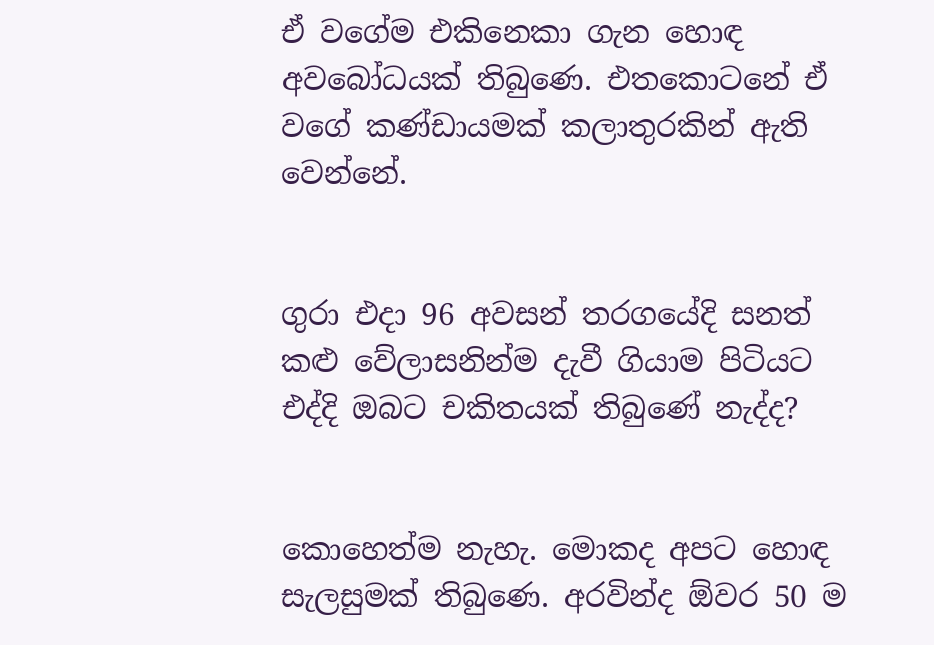ඒ වගේම එකිනෙකා ගැන හොඳ අවබෝධයක් තිබුණෙ. එතකොටනේ ඒ වගේ කණ්ඩායමක් කලාතුරකින් ඇති වෙන්නේ.


ගුරා එදා 96 අවසන් තරගයේදි සනත් කළු වේලාසනින්ම දැවී ගියාම පිටියට එද්දි ඔබට චකිතයක් තිබුණේ නැද්ද?


කොහෙත්ම නැහැ. මොකද අපට හොඳ සැලසුමක් තිබුණෙ. අරවින්ද ඕවර 50 ම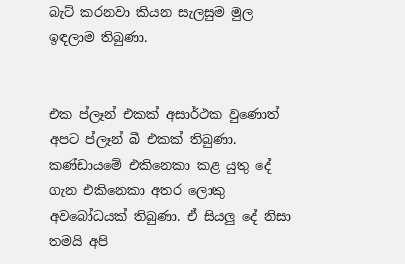බැට් කරනවා කියන සැලසුම මුල ඉඳලාම තිබුණා.


එක ප්ලෑන් එකක් අසාර්ථක වුණොත් අපට ප්ලෑන් බී එකක් තිබුණා. කණ්ඩායමේ එකිනෙකා කළ යුතු දේ ගැන එකිනෙකා අතර ලොකු අවබෝධයක් තිබුණා. ඒ සියලු‍ දේ නිසා තමයි අපි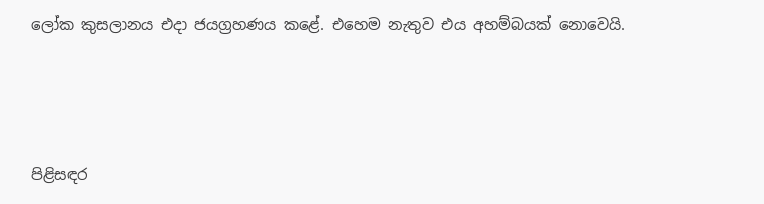ලෝක කුසලානය එදා ජයග්‍රහණය කළේ. එහෙම නැතුව එය අහම්බයක් නොවෙයි.





පිළිසඳර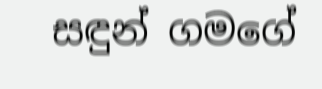සඳුන් ගමගේ